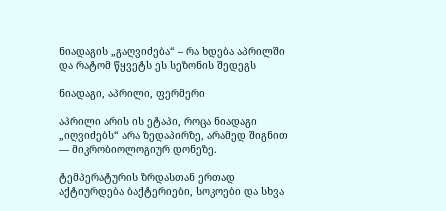ნიადაგის „გაღვიძება“ – რა ხდება აპრილში და რატომ წყვეტს ეს სეზონის შედეგს

ნიადაგი, აპრილი, ფერმერი

აპრილი არის ის ეტაპი, როცა ნიადაგი „იღვიძებს“ არა ზედაპირზე, არამედ შიგნით — მიკრობიოლოგიურ დონეზე.

ტემპერატურის ზრდასთან ერთად აქტიურდება ბაქტერიები, სოკოები და სხვა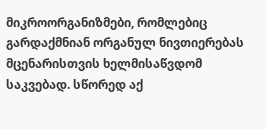მიკროორგანიზმები, რომლებიც გარდაქმნიან ორგანულ ნივთიერებას მცენარისთვის ხელმისაწვდომ საკვებად. სწორედ აქ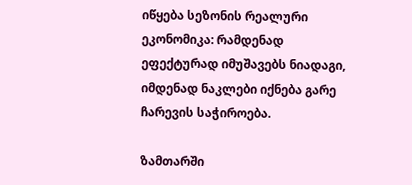იწყება სეზონის რეალური ეკონომიკა: რამდენად ეფექტურად იმუშავებს ნიადაგი, იმდენად ნაკლები იქნება გარე ჩარევის საჭიროება.

ზამთარში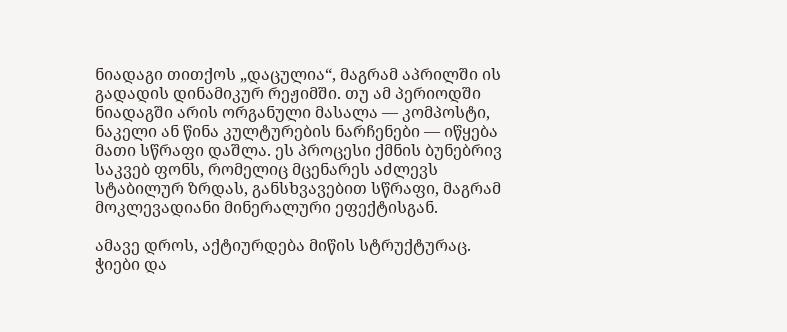ნიადაგი თითქოს „დაცულია“, მაგრამ აპრილში ის გადადის დინამიკურ რეჟიმში. თუ ამ პერიოდში ნიადაგში არის ორგანული მასალა — კომპოსტი, ნაკელი ან წინა კულტურების ნარჩენები — იწყება მათი სწრაფი დაშლა. ეს პროცესი ქმნის ბუნებრივ საკვებ ფონს, რომელიც მცენარეს აძლევს სტაბილურ ზრდას, განსხვავებით სწრაფი, მაგრამ მოკლევადიანი მინერალური ეფექტისგან.

ამავე დროს, აქტიურდება მიწის სტრუქტურაც. ჭიები და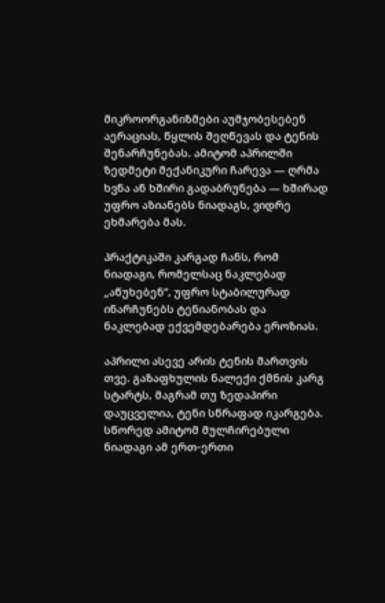მიკროორგანიზმები აუმჯობესებენ აერაციას, წყლის შეღწევას და ტენის შენარჩუნებას. ამიტომ აპრილში ზედმეტი მექანიკური ჩარევა — ღრმა ხვნა ან ხშირი გადაბრუნება — ხშირად უფრო აზიანებს ნიადაგს, ვიდრე ეხმარება მას.

პრაქტიკაში კარგად ჩანს, რომ ნიადაგი, რომელსაც ნაკლებად „აწუხებენ“, უფრო სტაბილურად ინარჩუნებს ტენიანობას და ნაკლებად ექვემდებარება ეროზიას.

აპრილი ასევე არის ტენის მართვის თვე. გაზაფხულის ნალექი ქმნის კარგ სტარტს, მაგრამ თუ ზედაპირი დაუცველია, ტენი სწრაფად იკარგება. სწორედ ამიტომ მულჩირებული ნიადაგი ამ ერთ-ერთი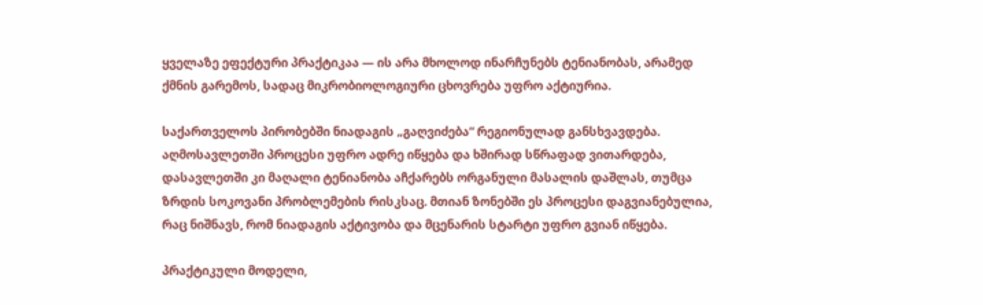ყველაზე ეფექტური პრაქტიკაა — ის არა მხოლოდ ინარჩუნებს ტენიანობას, არამედ ქმნის გარემოს, სადაც მიკრობიოლოგიური ცხოვრება უფრო აქტიურია.

საქართველოს პირობებში ნიადაგის „გაღვიძება“ რეგიონულად განსხვავდება. აღმოსავლეთში პროცესი უფრო ადრე იწყება და ხშირად სწრაფად ვითარდება, დასავლეთში კი მაღალი ტენიანობა აჩქარებს ორგანული მასალის დაშლას, თუმცა ზრდის სოკოვანი პრობლემების რისკსაც. მთიან ზონებში ეს პროცესი დაგვიანებულია, რაც ნიშნავს, რომ ნიადაგის აქტივობა და მცენარის სტარტი უფრო გვიან იწყება.

პრაქტიკული მოდელი,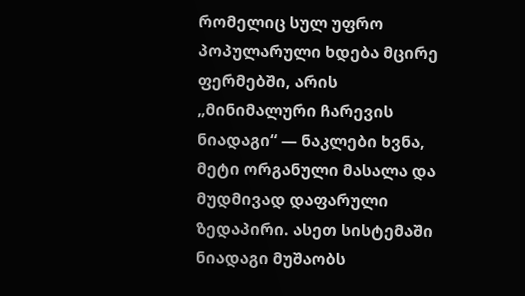რომელიც სულ უფრო პოპულარული ხდება მცირე ფერმებში, არის „მინიმალური ჩარევის ნიადაგი“ — ნაკლები ხვნა, მეტი ორგანული მასალა და მუდმივად დაფარული ზედაპირი. ასეთ სისტემაში ნიადაგი მუშაობს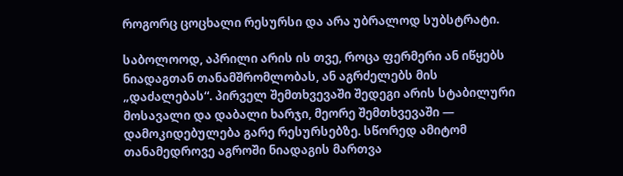როგორც ცოცხალი რესურსი და არა უბრალოდ სუბსტრატი.

საბოლოოდ, აპრილი არის ის თვე, როცა ფერმერი ან იწყებს ნიადაგთან თანამშრომლობას, ან აგრძელებს მის „დაძალებას“. პირველ შემთხვევაში შედეგი არის სტაბილური მოსავალი და დაბალი ხარჯი, მეორე შემთხვევაში — დამოკიდებულება გარე რესურსებზე. სწორედ ამიტომ თანამედროვე აგროში ნიადაგის მართვა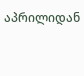აპრილიდან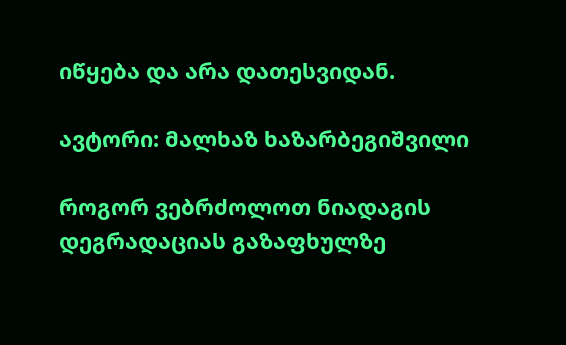იწყება და არა დათესვიდან.

ავტორი: მალხაზ ხაზარბეგიშვილი

როგორ ვებრძოლოთ ნიადაგის დეგრადაციას გაზაფხულზე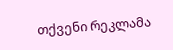თქვენი რეკლამა